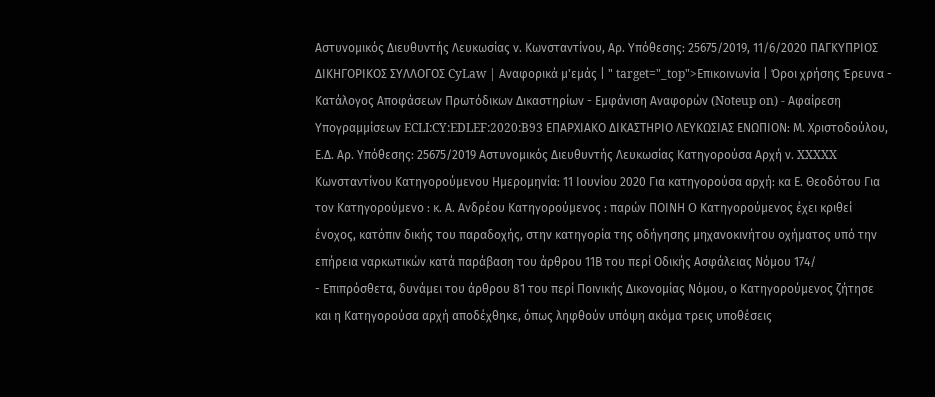Αστυνομικός Διευθυντής Λευκωσίας ν. Κωνσταντίνου, Αρ. Υπόθεσης: 25675/2019, 11/6/2020 ΠΑΓΚΥΠΡΙΟΣ ΔΙΚΗΓΟΡΙΚΟΣ ΣΥΛΛΟΓΟΣ CyLaw | Αναφορικά μ'εμάς | " target="_top">Επικοινωνία | Όροι χρήσης Έρευνα - Κατάλογος Αποφάσεων Πρωτόδικων Δικαστηρίων - Εμφάνιση Αναφορών (Noteup on) - Αφαίρεση Υπογραμμίσεων ECLI:CY:EDLEF:2020:B93 ΕΠΑΡΧΙΑΚΟ ΔΙΚΑΣΤΗΡΙΟ ΛΕΥΚΩΣΙΑΣ ΕΝΩΠΙΟΝ: Μ. Χριστοδούλου, Ε.Δ. Αρ. Υπόθεσης: 25675/2019 Αστυνομικός Διευθυντής Λευκωσίας Κατηγορούσα Αρχή ν. XXXXX Κωνσταντίνου Κατηγορούμενου Ημερομηνία: 11 Ιουνίου 2020 Για κατηγορούσα αρχή: κα Ε. Θεοδότου Για τον Κατηγορούμενο : κ. Α. Ανδρέου Κατηγορούμενος : παρών ΠΟΙΝΗ O Κατηγορούμενος έχει κριθεί ένοχος, κατόπιν δικής του παραδοχής, στην κατηγορία της οδήγησης μηχανοκινήτου οχήματος υπό την επήρεια ναρκωτικών κατά παράβαση του άρθρου 11Β του περί Οδικής Ασφάλειας Νόμου 174/
- Επιπρόσθετα, δυνάμει του άρθρου 81 του περί Ποινικής Δικονομίας Νόμου, ο Κατηγορούμενος ζήτησε και η Κατηγορούσα αρχή αποδέχθηκε, όπως ληφθούν υπόψη ακόμα τρεις υποθέσεις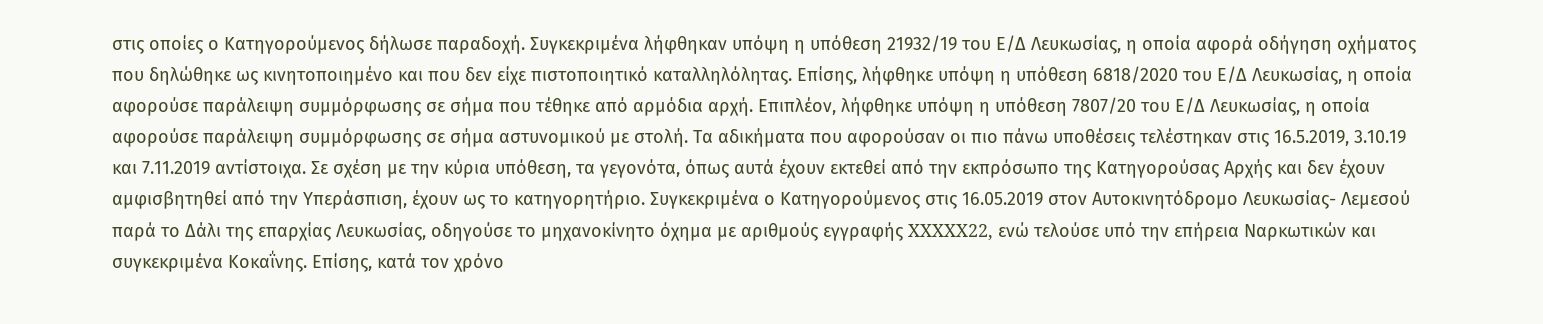στις οποίες ο Κατηγορούμενος δήλωσε παραδοχή. Συγκεκριμένα λήφθηκαν υπόψη η υπόθεση 21932/19 του Ε/Δ Λευκωσίας, η οποία αφορά οδήγηση οχήματος που δηλώθηκε ως κινητοποιημένο και που δεν είχε πιστοποιητικό καταλληλόλητας. Επίσης, λήφθηκε υπόψη η υπόθεση 6818/2020 του Ε/Δ Λευκωσίας, η οποία αφορούσε παράλειψη συμμόρφωσης σε σήμα που τέθηκε από αρμόδια αρχή. Επιπλέον, λήφθηκε υπόψη η υπόθεση 7807/20 του Ε/Δ Λευκωσίας, η οποία αφορούσε παράλειψη συμμόρφωσης σε σήμα αστυνομικού με στολή. Τα αδικήματα που αφορούσαν οι πιο πάνω υποθέσεις τελέστηκαν στις 16.5.2019, 3.10.19 και 7.11.2019 αντίστοιχα. Σε σχέση με την κύρια υπόθεση, τα γεγονότα, όπως αυτά έχουν εκτεθεί από την εκπρόσωπο της Κατηγορούσας Αρχής και δεν έχουν αμφισβητηθεί από την Υπεράσπιση, έχουν ως το κατηγορητήριο. Συγκεκριμένα ο Κατηγορούμενος στις 16.05.2019 στον Αυτοκινητόδρομο Λευκωσίας- Λεμεσού παρά το Δάλι της επαρχίας Λευκωσίας, οδηγούσε το μηχανοκίνητο όχημα με αριθμούς εγγραφής XXXXX22, ενώ τελούσε υπό την επήρεια Ναρκωτικών και συγκεκριμένα Κοκαΐνης. Επίσης, κατά τον χρόνο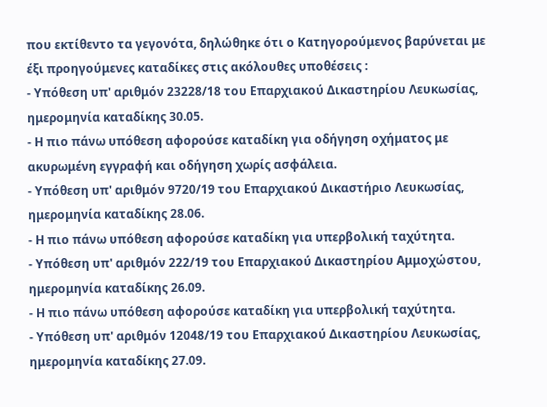που εκτίθεντο τα γεγονότα, δηλώθηκε ότι ο Κατηγορούμενος βαρύνεται με έξι προηγούμενες καταδίκες στις ακόλουθες υποθέσεις :
- Υπόθεση υπ' αριθμόν 23228/18 του Επαρχιακού Δικαστηρίου Λευκωσίας, ημερομηνία καταδίκης 30.05.
- Η πιο πάνω υπόθεση αφορούσε καταδίκη για οδήγηση οχήματος με ακυρωμένη εγγραφή και οδήγηση χωρίς ασφάλεια.
- Υπόθεση υπ' αριθμόν 9720/19 του Επαρχιακού Δικαστήριο Λευκωσίας, ημερομηνία καταδίκης 28.06.
- Η πιο πάνω υπόθεση αφορούσε καταδίκη για υπερβολική ταχύτητα.
- Υπόθεση υπ' αριθμόν 222/19 του Επαρχιακού Δικαστηρίου Αμμοχώστου, ημερομηνία καταδίκης 26.09.
- Η πιο πάνω υπόθεση αφορούσε καταδίκη για υπερβολική ταχύτητα.
- Υπόθεση υπ' αριθμόν 12048/19 του Επαρχιακού Δικαστηρίου Λευκωσίας, ημερομηνία καταδίκης 27.09.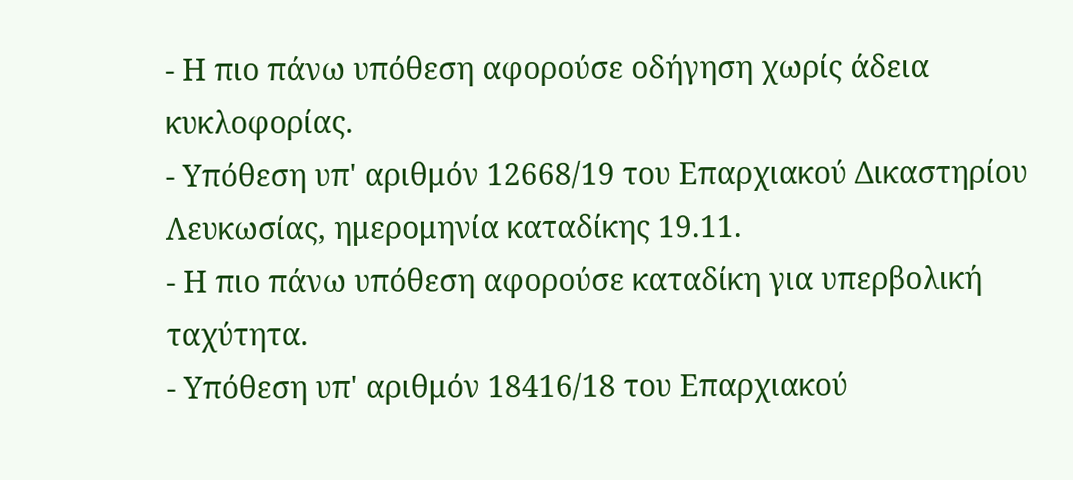- Η πιο πάνω υπόθεση αφορούσε οδήγηση χωρίς άδεια κυκλοφορίας.
- Υπόθεση υπ' αριθμόν 12668/19 του Επαρχιακού Δικαστηρίου Λευκωσίας, ημερομηνία καταδίκης 19.11.
- Η πιο πάνω υπόθεση αφορούσε καταδίκη για υπερβολική ταχύτητα.
- Υπόθεση υπ' αριθμόν 18416/18 του Επαρχιακού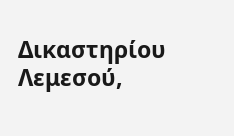Δικαστηρίου Λεμεσού,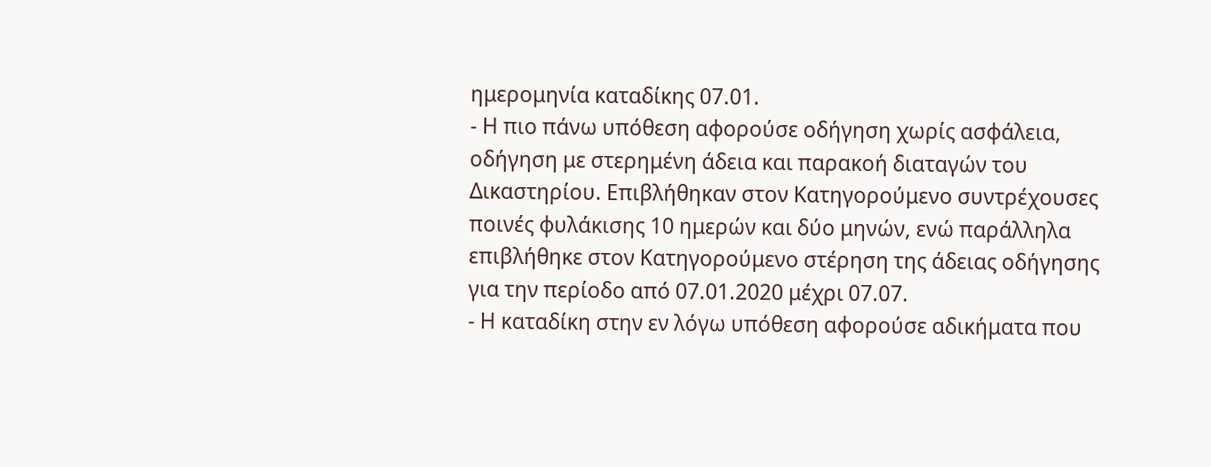ημερομηνία καταδίκης 07.01.
- Η πιο πάνω υπόθεση αφορούσε οδήγηση χωρίς ασφάλεια, οδήγηση με στερημένη άδεια και παρακοή διαταγών του Δικαστηρίου. Επιβλήθηκαν στον Κατηγορούμενο συντρέχουσες ποινές φυλάκισης 10 ημερών και δύο μηνών, ενώ παράλληλα επιβλήθηκε στον Κατηγορούμενο στέρηση της άδειας οδήγησης για την περίοδο από 07.01.2020 μέχρι 07.07.
- Η καταδίκη στην εν λόγω υπόθεση αφορούσε αδικήματα που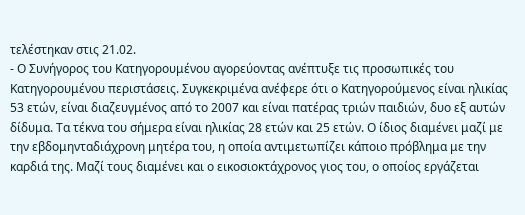τελέστηκαν στις 21.02.
- Ο Συνήγορος του Κατηγορουμένου αγορεύοντας ανέπτυξε τις προσωπικές του Κατηγορουμένου περιστάσεις. Συγκεκριμένα ανέφερε ότι ο Κατηγορούμενος είναι ηλικίας 53 ετών, είναι διαζευγμένος από το 2007 και είναι πατέρας τριών παιδιών, δυο εξ αυτών δίδυμα. Τα τέκνα του σήμερα είναι ηλικίας 28 ετών και 25 ετών. Ο ίδιος διαμένει μαζί με την εβδομηνταδιάχρονη μητέρα του, η οποία αντιμετωπίζει κάποιο πρόβλημα με την καρδιά της. Μαζί τους διαμένει και ο εικοσιοκτάχρονος γιος του, ο οποίος εργάζεται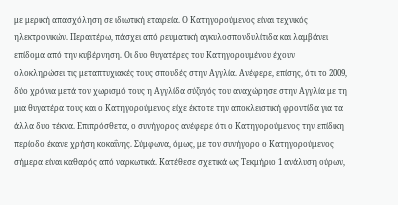με μερική απασχόληση σε ιδιωτική εταιρεία. Ο Κατηγορούμενος είναι τεχνικός ηλεκτρονικών. Περαιτέρω, πάσχει από ρευματική αγκυλοσπονδυλίτιδα και λαμβάνει επίδομα από την κυβέρνηση. Οι δυο θυγατέρες του Κατηγορουμένου έχουν ολοκληρώσει τις μεταπτυχιακές τους σπουδές στην Αγγλία. Ανέφερε, επίσης, ότι το 2009, δύο χρόνια μετά τον χωρισμό τους η Αγγλίδα σύζυγός του αναχώρησε στην Αγγλία με τη μια θυγατέρα τους και ο Κατηγορούμενος είχε έκτοτε την αποκλειστική φροντίδα για τα άλλα δυο τέκνα. Επιπρόσθετα, ο συνήγορος ανέφερε ότι ο Κατηγορούμενος την επίδικη περίοδο έκανε χρήση κοκαΐνης. Σύμφωνα, όμως, με τον συνήγορο ο Κατηγορούμενος σήμερα είναι καθαρός από ναρκωτικά. Κατέθεσε σχετικά ως Τεκμήριο 1 ανάλυση ούρων,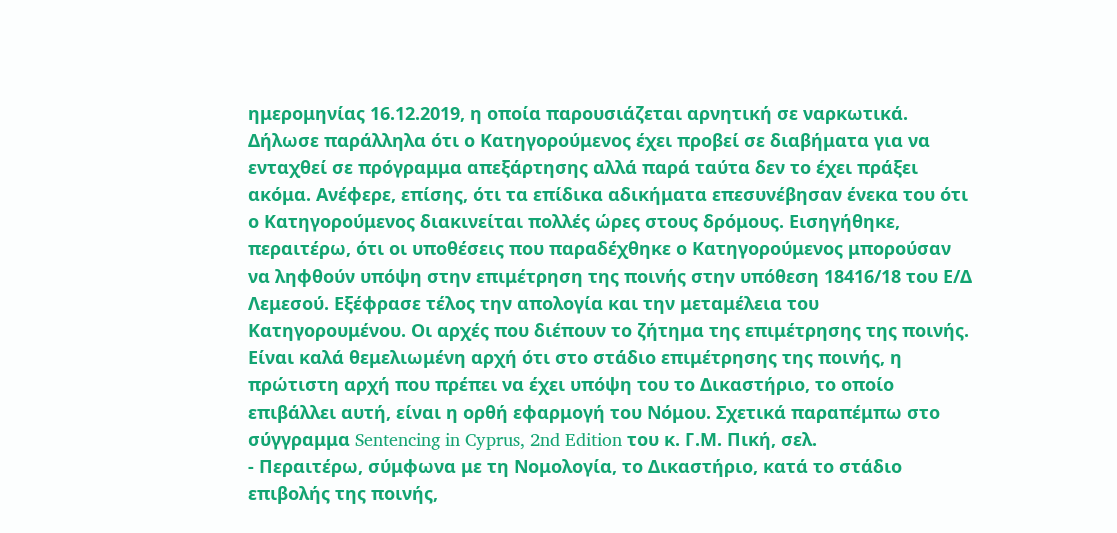ημερομηνίας 16.12.2019, η οποία παρουσιάζεται αρνητική σε ναρκωτικά. Δήλωσε παράλληλα ότι ο Κατηγορούμενος έχει προβεί σε διαβήματα για να ενταχθεί σε πρόγραμμα απεξάρτησης αλλά παρά ταύτα δεν το έχει πράξει ακόμα. Ανέφερε, επίσης, ότι τα επίδικα αδικήματα επεσυνέβησαν ένεκα του ότι ο Κατηγορούμενος διακινείται πολλές ώρες στους δρόμους. Εισηγήθηκε, περαιτέρω, ότι οι υποθέσεις που παραδέχθηκε ο Κατηγορούμενος μπορούσαν να ληφθούν υπόψη στην επιμέτρηση της ποινής στην υπόθεση 18416/18 του Ε/Δ Λεμεσού. Εξέφρασε τέλος την απολογία και την μεταμέλεια του Κατηγορουμένου. Οι αρχές που διέπουν το ζήτημα της επιμέτρησης της ποινής. Είναι καλά θεμελιωμένη αρχή ότι στο στάδιο επιμέτρησης της ποινής, η πρώτιστη αρχή που πρέπει να έχει υπόψη του το Δικαστήριο, το οποίο επιβάλλει αυτή, είναι η ορθή εφαρμογή του Νόμου. Σχετικά παραπέμπω στο σύγγραμμα Sentencing in Cyprus, 2nd Edition του κ. Γ.Μ. Πική, σελ.
- Περαιτέρω, σύμφωνα με τη Νομολογία, το Δικαστήριο, κατά το στάδιο επιβολής της ποινής,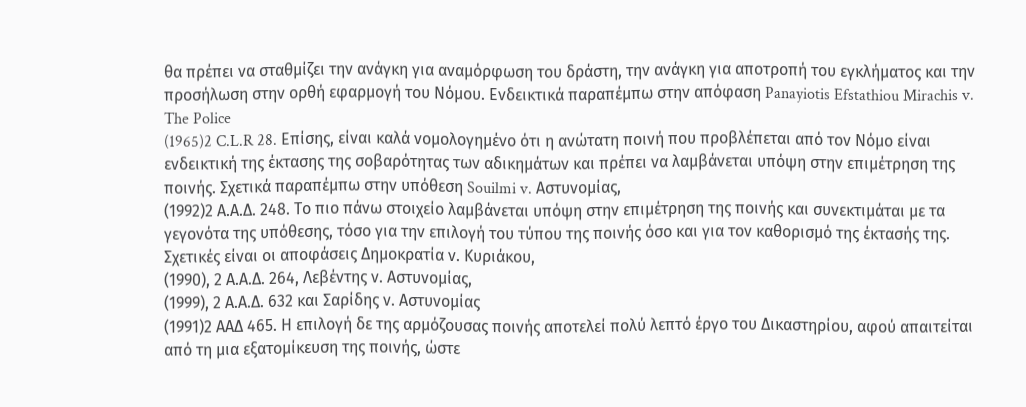θα πρέπει να σταθμίζει την ανάγκη για αναμόρφωση του δράστη, την ανάγκη για αποτροπή του εγκλήματος και την προσήλωση στην ορθή εφαρμογή του Νόμου. Ενδεικτικά παραπέμπω στην απόφαση Panayiotis Efstathiou Mirachis v. The Police
(1965)2 C.L.R 28. Επίσης, είναι καλά νομολογημένο ότι η ανώτατη ποινή που προβλέπεται από τον Νόμο είναι ενδεικτική της έκτασης της σοβαρότητας των αδικημάτων και πρέπει να λαμβάνεται υπόψη στην επιμέτρηση της ποινής. Σχετικά παραπέμπω στην υπόθεση Souilmi v. Αστυνομίας,
(1992)2 Α.Α.Δ. 248. Το πιο πάνω στοιχείο λαμβάνεται υπόψη στην επιμέτρηση της ποινής και συνεκτιμάται με τα γεγονότα της υπόθεσης, τόσο για την επιλογή του τύπου της ποινής όσο και για τον καθορισμό της έκτασής της. Σχετικές είναι οι αποφάσεις Δημοκρατία ν. Κυριάκου,
(1990), 2 Α.Α.Δ. 264, Λεβέντης ν. Αστυνομίας,
(1999), 2 Α.Α.Δ. 632 και Σαρίδης ν. Αστυνομίας
(1991)2 ΑΑΔ 465. Η επιλογή δε της αρμόζουσας ποινής αποτελεί πολύ λεπτό έργο του Δικαστηρίου, αφού απαιτείται από τη μια εξατομίκευση της ποινής, ώστε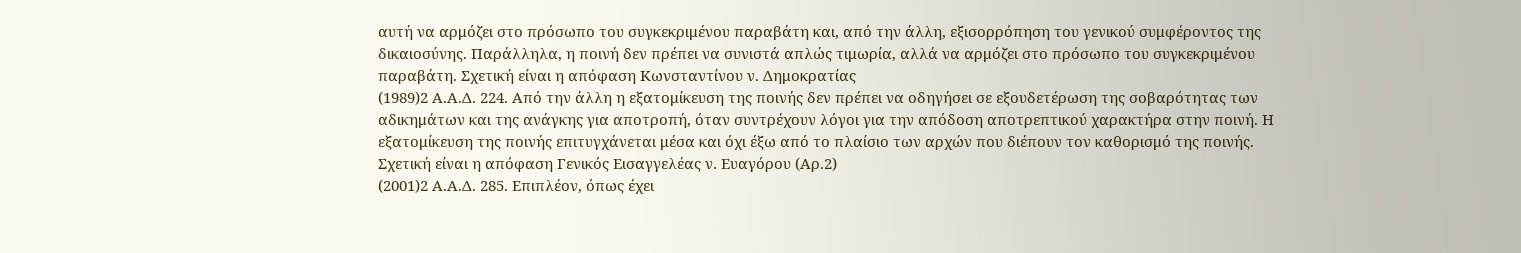αυτή να αρμόζει στο πρόσωπο του συγκεκριμένου παραβάτη και, από την άλλη, εξισορρόπηση του γενικού συμφέροντος της δικαιοσύνης. Παράλληλα, η ποινή δεν πρέπει να συνιστά απλώς τιμωρία, αλλά να αρμόζει στο πρόσωπο του συγκεκριμένου παραβάτη. Σχετική είναι η απόφαση Κωνσταντίνου ν. Δημοκρατίας
(1989)2 Α.Α.Δ. 224. Από την άλλη η εξατομίκευση της ποινής δεν πρέπει να οδηγήσει σε εξουδετέρωση της σοβαρότητας των αδικημάτων και της ανάγκης για αποτροπή, όταν συντρέχουν λόγοι για την απόδοση αποτρεπτικού χαρακτήρα στην ποινή. Η εξατομίκευση της ποινής επιτυγχάνεται μέσα και όχι έξω από το πλαίσιο των αρχών που διέπουν τον καθορισμό της ποινής. Σχετική είναι η απόφαση Γενικός Εισαγγελέας ν. Ευαγόρου (Αρ.2)
(2001)2 Α.Α.Δ. 285. Επιπλέον, όπως έχει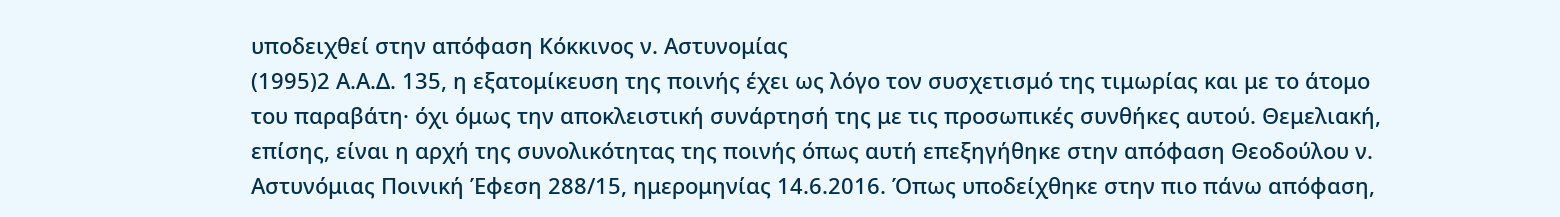υποδειχθεί στην απόφαση Κόκκινος ν. Αστυνομίας
(1995)2 Α.Α.Δ. 135, η εξατομίκευση της ποινής έχει ως λόγο τον συσχετισμό της τιμωρίας και με το άτομο του παραβάτη· όχι όμως την αποκλειστική συνάρτησή της με τις προσωπικές συνθήκες αυτού. Θεμελιακή, επίσης, είναι η αρχή της συνολικότητας της ποινής όπως αυτή επεξηγήθηκε στην απόφαση Θεοδούλου ν. Αστυνόμιας Ποινική Έφεση 288/15, ημερομηνίας 14.6.2016. Όπως υποδείχθηκε στην πιο πάνω απόφαση,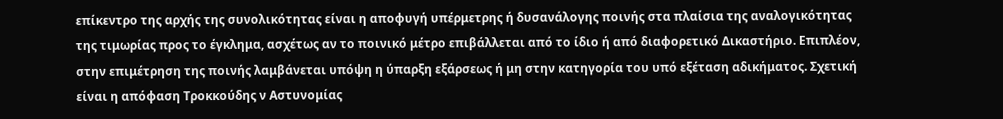επίκεντρο της αρχής της συνολικότητας είναι η αποφυγή υπέρμετρης ή δυσανάλογης ποινής στα πλαίσια της αναλογικότητας της τιμωρίας προς το έγκλημα, ασχέτως αν το ποινικό μέτρο επιβάλλεται από το ίδιο ή από διαφορετικό Δικαστήριο. Επιπλέον, στην επιμέτρηση της ποινής λαμβάνεται υπόψη η ύπαρξη εξάρσεως ή μη στην κατηγορία του υπό εξέταση αδικήματος. Σχετική είναι η απόφαση Τροκκούδης ν Αστυνομίας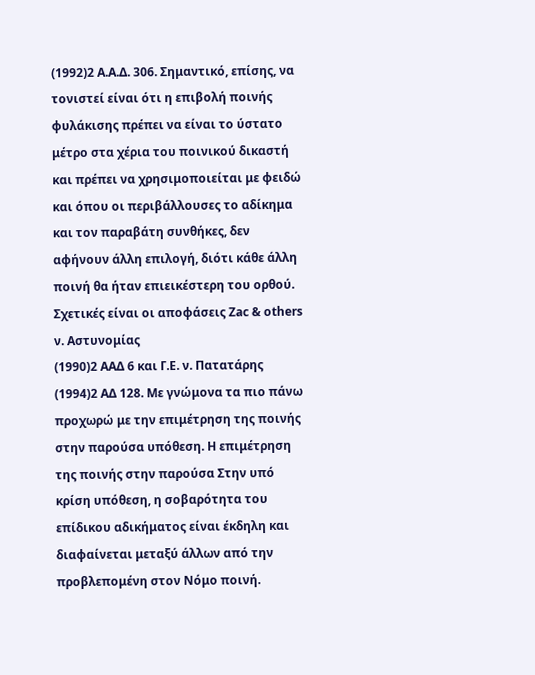(1992)2 Α.Α.Δ. 306. Σημαντικό, επίσης, να τονιστεί είναι ότι η επιβολή ποινής φυλάκισης πρέπει να είναι το ύστατο μέτρο στα χέρια του ποινικού δικαστή και πρέπει να χρησιμοποιείται με φειδώ και όπου οι περιβάλλουσες το αδίκημα και τον παραβάτη συνθήκες, δεν αφήνουν άλλη επιλογή, διότι κάθε άλλη ποινή θα ήταν επιεικέστερη του ορθού. Σχετικές είναι οι αποφάσεις Zac & others ν. Αστυνομίας
(1990)2 ΑΑΔ 6 και Γ.Ε. ν. Πατατάρης
(1994)2 ΑΔ 128. Με γνώμονα τα πιο πάνω προχωρώ με την επιμέτρηση της ποινής στην παρούσα υπόθεση. Η επιμέτρηση της ποινής στην παρούσα Στην υπό κρίση υπόθεση, η σοβαρότητα του επίδικου αδικήματος είναι έκδηλη και διαφαίνεται μεταξύ άλλων από την προβλεπομένη στον Νόμο ποινή.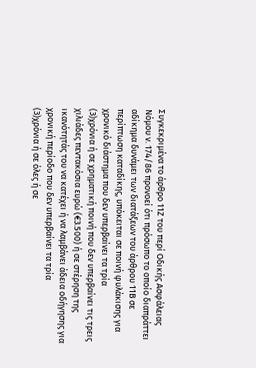Συγκεκριμένα το άρθρο 11Ζ του περί Οδικής Ασφάλειας Νόμου ν. 174/86 προνοεί ότι πρόσωπο το οποίο διαπράττει αδίκημα δυνάμει των διατάξεων του άρθρου 11Β σε περίπτωση καταδίκης, υπόκειται σε ποινή φυλάκισης για χρονικό διάστημα που δεν υπερβαίνει τα τρία
(3)χρόνια ή σε χρηματική ποινή που δεν υπερβαίνει τις τρεις χιλιάδες πεντακόσια ευρώ (€3.500) ή σε στέρηση της ικανότητάς του να κατέχει ή να λαμβάνει άδεια οδήγησης για χρονική περίοδο που δεν υπερβαίνει τα τρία
(3)χρόνια ή σε όλες ή σε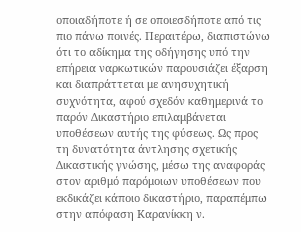οποιαδήποτε ή σε οποιεσδήποτε από τις πιο πάνω ποινές. Περαιτέρω, διαπιστώνω ότι το αδίκημα της οδήγησης υπό την επήρεια ναρκωτικών παρουσιάζει έξαρση και διαπράττεται με ανησυχητική συχνότητα, αφού σχεδόν καθημερινά το παρόν Δικαστήριο επιλαμβάνεται υποθέσεων αυτής της φύσεως. Ως προς τη δυνατότητα άντλησης σχετικής Δικαστικής γνώσης, μέσω της αναφοράς στον αριθμό παρόμοιων υποθέσεων που εκδικάζει κάποιο δικαστήριο, παραπέμπω στην απόφαση Καρανίκκη ν.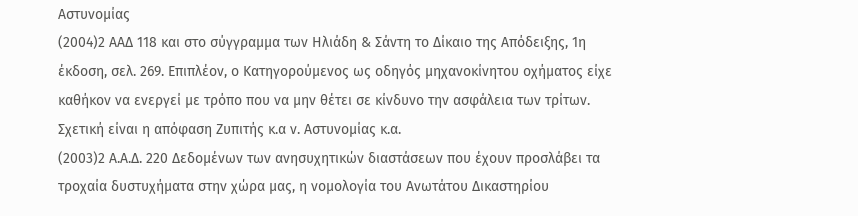Αστυνομίας
(2004)2 ΑΑΔ 118 και στο σύγγραμμα των Ηλιάδη & Σάντη το Δίκαιο της Απόδειξης, 1η έκδοση, σελ. 269. Επιπλέον, ο Κατηγορούμενος ως οδηγός μηχανοκίνητου οχήματος είχε καθήκον να ενεργεί με τρόπο που να μην θέτει σε κίνδυνο την ασφάλεια των τρίτων. Σχετική είναι η απόφαση Ζυπιτής κ.α ν. Αστυνομίας κ.α.
(2003)2 Α.Α.Δ. 220 Δεδομένων των ανησυχητικών διαστάσεων που έχουν προσλάβει τα τροχαία δυστυχήματα στην χώρα μας, η νομολογία του Ανωτάτου Δικαστηρίου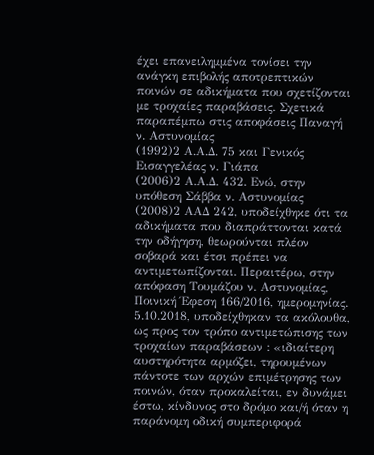έχει επανειλημμένα τονίσει την ανάγκη επιβολής αποτρεπτικών ποινών σε αδικήματα που σχετίζονται με τροχαίες παραβάσεις. Σχετικά παραπέμπω στις αποφάσεις Παναγή ν. Αστυνομίας
(1992)2 Α.Α.Δ. 75 και Γενικός Εισαγγελέας ν. Γιάπα
(2006)2 Α.Α.Δ. 432. Ενώ, στην υπόθεση Σάββα ν. Αστυνομίας
(2008)2 ΑΑΔ 242, υποδείχθηκε ότι τα αδικήματα που διαπράττονται κατά την οδήγηση, θεωρούνται πλέον σοβαρά και έτσι πρέπει να αντιμετωπίζονται. Περαιτέρω, στην απόφαση Τουμάζου ν. Αστυνομίας, Ποινική Έφεση 166/2016, ημερομηνίας. 5.10.2018, υποδείχθηκαν τα ακόλουθα, ως προς τον τρόπο αντιμετώπισης των τροχαίων παραβάσεων : «ιδιαίτερη αυστηρότητα αρμόζει, τηρουμένων πάντοτε των αρχών επιμέτρησης των ποινών, όταν προκαλείται, εν δυνάμει έστω, κίνδυνος στο δρόμο και/ή όταν η παράνομη οδική συμπεριφορά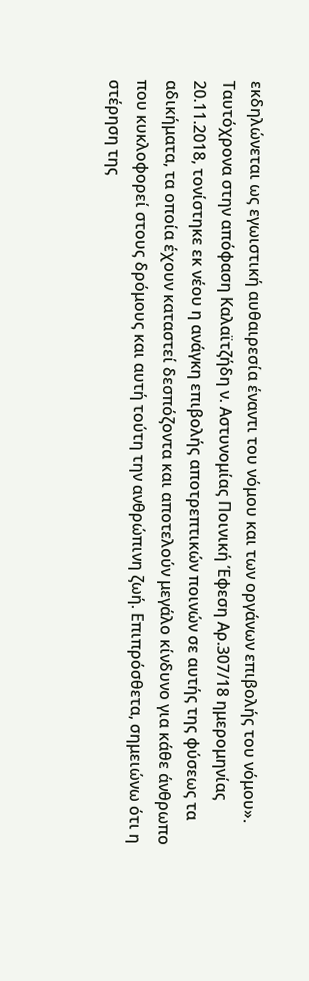εκδηλώνεται ως εγωιστική αυθαιρεσία έναντι του νόμου και των οργάνων επιβολής του νόμου». Ταυτόχρονα στην απόφαση Καλαϊτζήδη ν. Αστυνομίας Ποινική Έφεση Αρ.307/18 ημερομηνίας 20.11.2018, τονίστηκε εκ νέου η ανάγκη επιβολής αποτρεπτικών ποινών σε αυτής της φύσεως τα αδικήματα, τα οποία έχουν καταστεί δεσπόζοντα και αποτελούν μεγάλο κίνδυνο για κάθε άνθρωπο που κυκλοφορεί στους δρόμους και αυτή τούτη την ανθρώπινη ζωή. Επιπρόσθετα, σημειώνω ότι η στέρηση της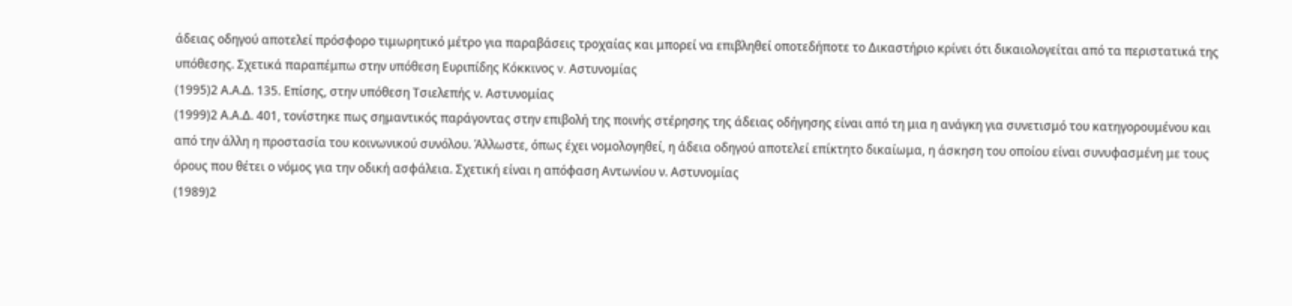άδειας οδηγού αποτελεί πρόσφορο τιμωρητικό μέτρο για παραβάσεις τροχαίας και μπορεί να επιβληθεί οποτεδήποτε το Δικαστήριο κρίνει ότι δικαιολογείται από τα περιστατικά της υπόθεσης. Σχετικά παραπέμπω στην υπόθεση Ευριπίδης Κόκκινος v. Αστυνομίας
(1995)2 Α.Α.Δ. 135. Επίσης, στην υπόθεση Τσιελεπής ν. Αστυνομίας
(1999)2 Α.Α.Δ. 401, τονίστηκε πως σημαντικός παράγοντας στην επιβολή της ποινής στέρησης της άδειας οδήγησης είναι από τη μια η ανάγκη για συνετισμό του κατηγορουμένου και από την άλλη η προστασία του κοινωνικού συνόλου. Άλλωστε, όπως έχει νομολογηθεί, η άδεια οδηγού αποτελεί επίκτητο δικαίωμα, η άσκηση του οποίου είναι συνυφασμένη με τους όρους που θέτει ο νόμος για την οδική ασφάλεια. Σχετική είναι η απόφαση Αντωνίου ν. Αστυνομίας
(1989)2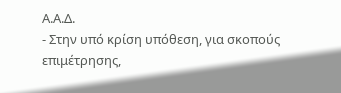Α.Α.Δ.
- Στην υπό κρίση υπόθεση, για σκοπούς επιμέτρησης,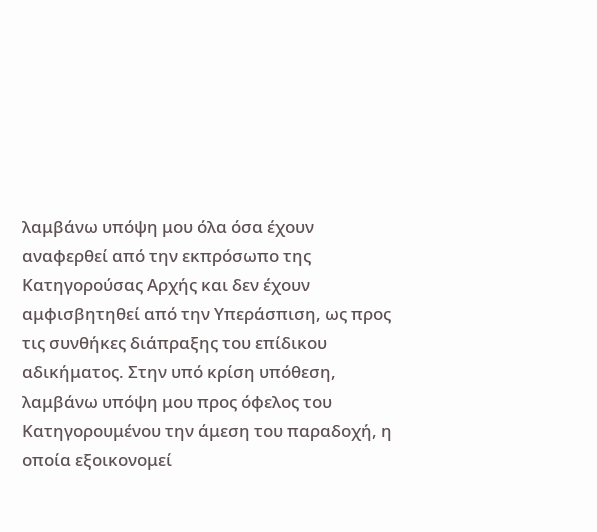λαμβάνω υπόψη μου όλα όσα έχουν αναφερθεί από την εκπρόσωπο της Κατηγορούσας Αρχής και δεν έχουν αμφισβητηθεί από την Υπεράσπιση, ως προς τις συνθήκες διάπραξης του επίδικου αδικήματος. Στην υπό κρίση υπόθεση, λαμβάνω υπόψη μου προς όφελος του Κατηγορουμένου την άμεση του παραδοχή, η οποία εξοικονομεί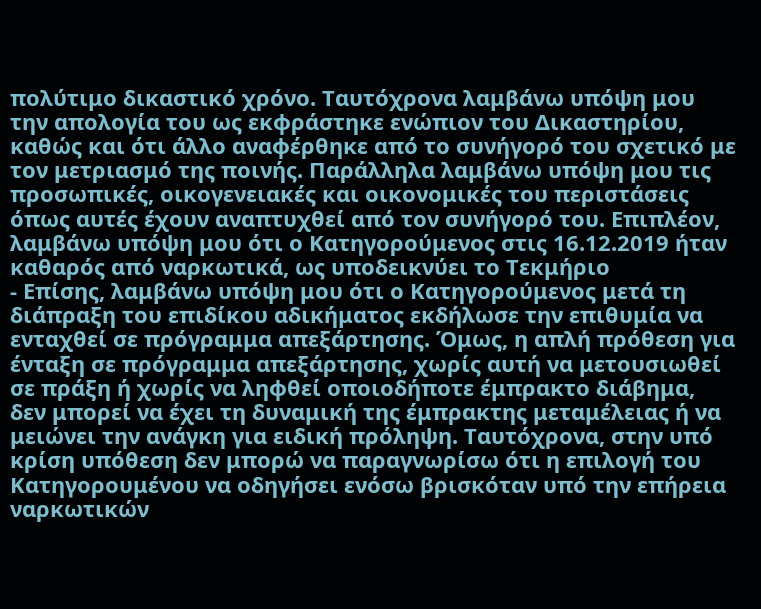πολύτιμο δικαστικό χρόνο. Ταυτόχρονα λαμβάνω υπόψη μου την απολογία του ως εκφράστηκε ενώπιον του Δικαστηρίου, καθώς και ότι άλλο αναφέρθηκε από το συνήγορό του σχετικό με τον μετριασμό της ποινής. Παράλληλα λαμβάνω υπόψη μου τις προσωπικές, οικογενειακές και οικονομικές του περιστάσεις όπως αυτές έχουν αναπτυχθεί από τον συνήγορό του. Επιπλέον, λαμβάνω υπόψη μου ότι ο Κατηγορούμενος στις 16.12.2019 ήταν καθαρός από ναρκωτικά, ως υποδεικνύει το Τεκμήριο
- Επίσης, λαμβάνω υπόψη μου ότι ο Κατηγορούμενος μετά τη διάπραξη του επιδίκου αδικήματος εκδήλωσε την επιθυμία να ενταχθεί σε πρόγραμμα απεξάρτησης. Όμως, η απλή πρόθεση για ένταξη σε πρόγραμμα απεξάρτησης, χωρίς αυτή να μετουσιωθεί σε πράξη ή χωρίς να ληφθεί οποιοδήποτε έμπρακτο διάβημα, δεν μπορεί να έχει τη δυναμική της έμπρακτης μεταμέλειας ή να μειώνει την ανάγκη για ειδική πρόληψη. Ταυτόχρονα, στην υπό κρίση υπόθεση δεν μπορώ να παραγνωρίσω ότι η επιλογή του Κατηγορουμένου να οδηγήσει ενόσω βρισκόταν υπό την επήρεια ναρκωτικών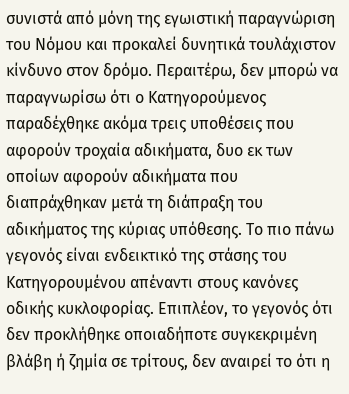συνιστά από μόνη της εγωιστική παραγνώριση του Νόμου και προκαλεί δυνητικά τουλάχιστον κίνδυνο στον δρόμο. Περαιτέρω, δεν μπορώ να παραγνωρίσω ότι ο Κατηγορούμενος παραδέχθηκε ακόμα τρεις υποθέσεις που αφορούν τροχαία αδικήματα, δυο εκ των οποίων αφορούν αδικήματα που διαπράχθηκαν μετά τη διάπραξη του αδικήματος της κύριας υπόθεσης. Το πιο πάνω γεγονός είναι ενδεικτικό της στάσης του Κατηγορουμένου απέναντι στους κανόνες οδικής κυκλοφορίας. Επιπλέον, το γεγονός ότι δεν προκλήθηκε οποιαδήποτε συγκεκριμένη βλάβη ή ζημία σε τρίτους, δεν αναιρεί το ότι η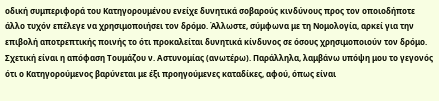οδική συμπεριφορά του Κατηγορουμένου ενείχε δυνητικά σοβαρούς κινδύνους προς τον οποιοδήποτε άλλο τυχόν επέλεγε να χρησιμοποιήσει τον δρόμο. Άλλωστε, σύμφωνα με τη Νομολογία, αρκεί για την επιβολή αποτρεπτικής ποινής το ότι προκαλείται δυνητικά κίνδυνος σε όσους χρησιμοποιούν τον δρόμο. Σχετική είναι η απόφαση Τουμάζου ν. Αστυνομίας (ανωτέρω). Παράλληλα, λαμβάνω υπόψη μου το γεγονός ότι ο Κατηγορούμενος βαρύνεται με έξι προηγούμενες καταδίκες, αφού, όπως είναι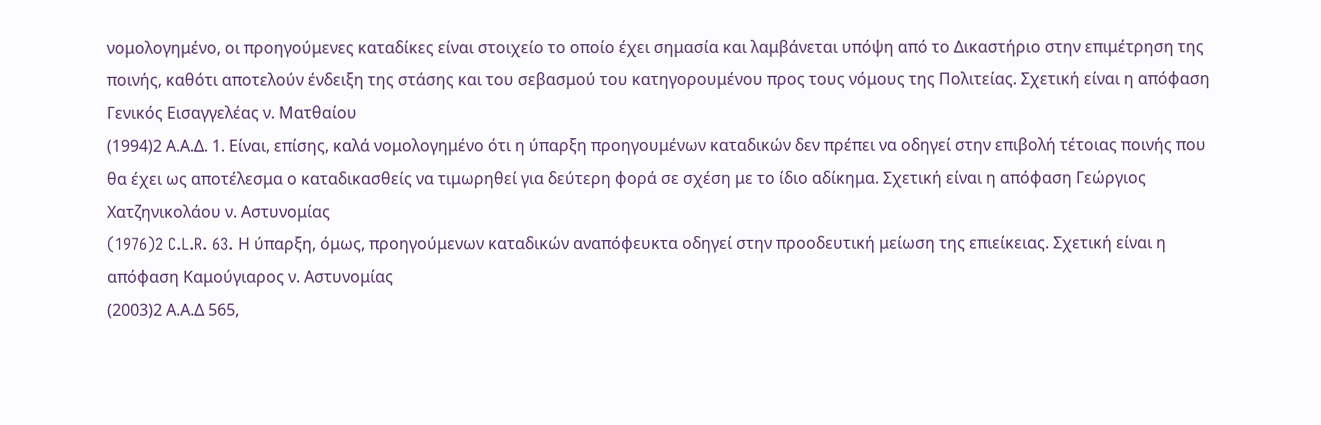νομολογημένο, οι προηγούμενες καταδίκες είναι στοιχείο το οποίο έχει σημασία και λαμβάνεται υπόψη από το Δικαστήριο στην επιμέτρηση της ποινής, καθότι αποτελούν ένδειξη της στάσης και του σεβασμού του κατηγορουμένου προς τους νόμους της Πολιτείας. Σχετική είναι η απόφαση Γενικός Εισαγγελέας ν. Ματθαίου
(1994)2 Α.Α.Δ. 1. Είναι, επίσης, καλά νομολογημένο ότι η ύπαρξη προηγουμένων καταδικών δεν πρέπει να οδηγεί στην επιβολή τέτοιας ποινής που θα έχει ως αποτέλεσμα ο καταδικασθείς να τιμωρηθεί για δεύτερη φορά σε σχέση με το ίδιο αδίκημα. Σχετική είναι η απόφαση Γεώργιος Χατζηνικολάου ν. Αστυνομίας
(1976)2 C.L.R. 63. Η ύπαρξη, όμως, προηγούμενων καταδικών αναπόφευκτα οδηγεί στην προοδευτική μείωση της επιείκειας. Σχετική είναι η απόφαση Καμούγιαρος ν. Αστυνομίας
(2003)2 Α.Α.Δ 565,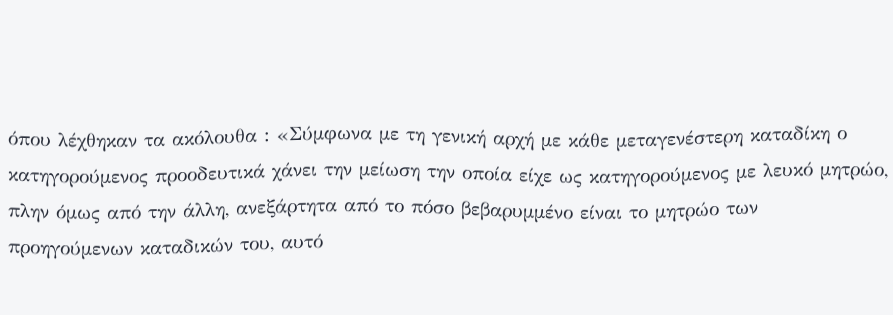όπου λέχθηκαν τα ακόλουθα : «Σύμφωνα με τη γενική αρχή με κάθε μεταγενέστερη καταδίκη ο κατηγορούμενος προοδευτικά χάνει την μείωση την οποία είχε ως κατηγορούμενος με λευκό μητρώο, πλην όμως από την άλλη, ανεξάρτητα από το πόσο βεβαρυμμένο είναι το μητρώο των προηγούμενων καταδικών του, αυτό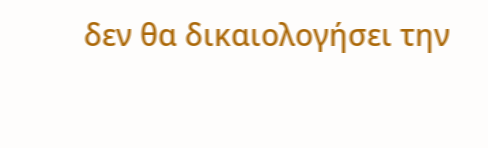δεν θα δικαιολογήσει την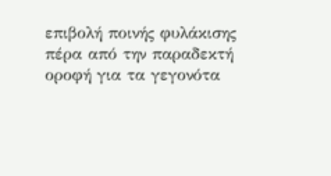επιβολή ποινής φυλάκισης πέρα από την παραδεκτή οροφή για τα γεγονότα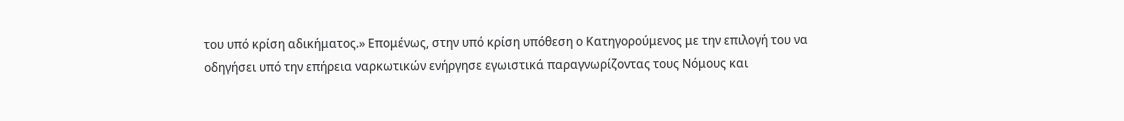του υπό κρίση αδικήματος.» Επομένως, στην υπό κρίση υπόθεση ο Κατηγορούμενος με την επιλογή του να οδηγήσει υπό την επήρεια ναρκωτικών ενήργησε εγωιστικά παραγνωρίζοντας τους Νόμους και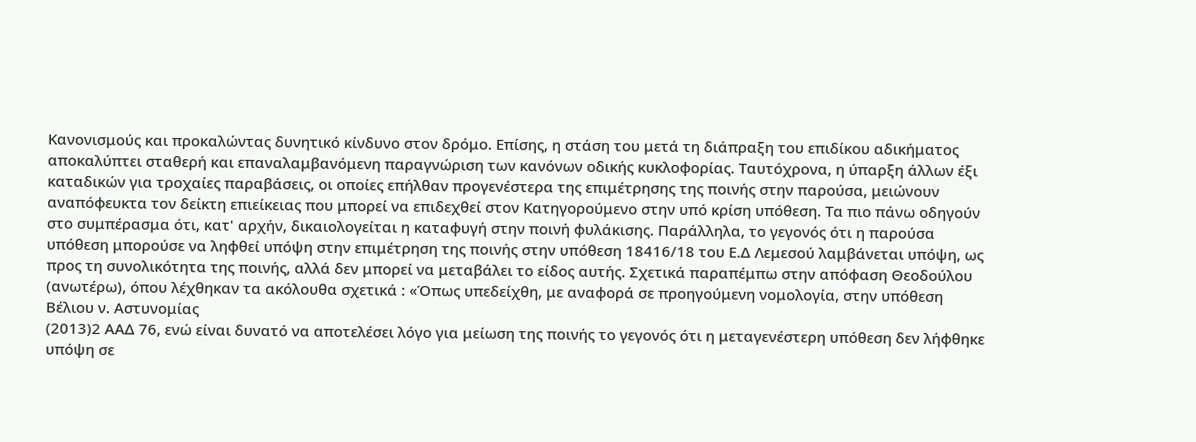Κανονισμούς και προκαλώντας δυνητικό κίνδυνο στον δρόμο. Επίσης, η στάση του μετά τη διάπραξη του επιδίκου αδικήματος αποκαλύπτει σταθερή και επαναλαμβανόμενη παραγνώριση των κανόνων οδικής κυκλοφορίας. Ταυτόχρονα, η ύπαρξη άλλων έξι καταδικών για τροχαίες παραβάσεις, οι οποίες επήλθαν προγενέστερα της επιμέτρησης της ποινής στην παρούσα, μειώνουν αναπόφευκτα τον δείκτη επιείκειας που μπορεί να επιδεχθεί στον Κατηγορούμενο στην υπό κρίση υπόθεση. Τα πιο πάνω οδηγούν στο συμπέρασμα ότι, κατ' αρχήν, δικαιολογείται η καταφυγή στην ποινή φυλάκισης. Παράλληλα, το γεγονός ότι η παρούσα υπόθεση μπορούσε να ληφθεί υπόψη στην επιμέτρηση της ποινής στην υπόθεση 18416/18 του Ε.Δ Λεμεσού λαμβάνεται υπόψη, ως προς τη συνολικότητα της ποινής, αλλά δεν μπορεί να μεταβάλει το είδος αυτής. Σχετικά παραπέμπω στην απόφαση Θεοδούλου (ανωτέρω), όπου λέχθηκαν τα ακόλουθα σχετικά : «Όπως υπεδείχθη, με αναφορά σε προηγούμενη νομολογία, στην υπόθεση Βέλιου ν. Αστυνομίας
(2013)2 ΑΑΔ 76, ενώ είναι δυνατό να αποτελέσει λόγο για μείωση της ποινής το γεγονός ότι η μεταγενέστερη υπόθεση δεν λήφθηκε υπόψη σε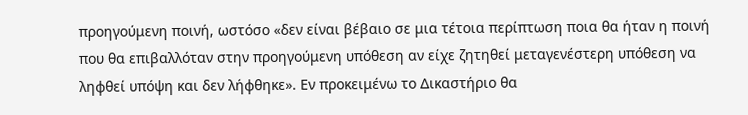προηγούμενη ποινή, ωστόσο «δεν είναι βέβαιο σε μια τέτοια περίπτωση ποια θα ήταν η ποινή που θα επιβαλλόταν στην προηγούμενη υπόθεση αν είχε ζητηθεί μεταγενέστερη υπόθεση να ληφθεί υπόψη και δεν λήφθηκε». Εν προκειμένω το Δικαστήριο θα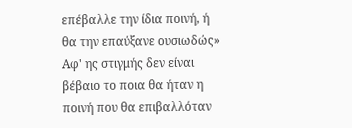επέβαλλε την ίδια ποινή, ή θα την επαύξανε ουσιωδώς» Αφ' ης στιγμής δεν είναι βέβαιο το ποια θα ήταν η ποινή που θα επιβαλλόταν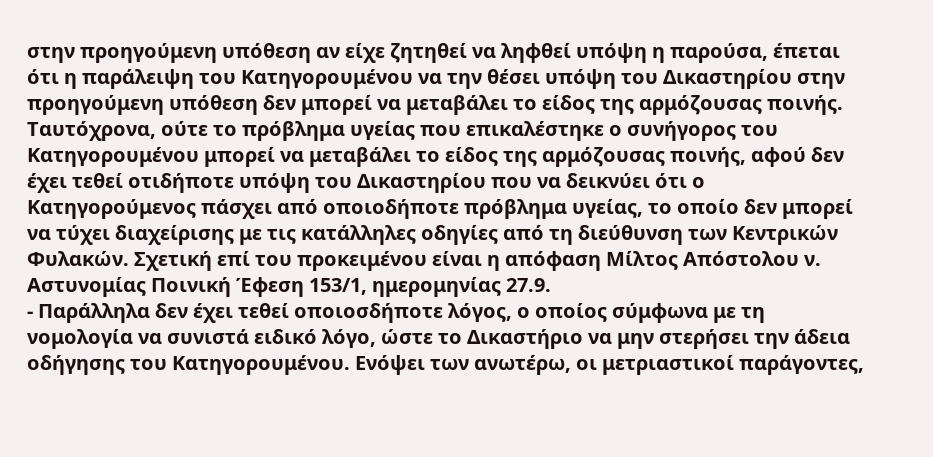στην προηγούμενη υπόθεση αν είχε ζητηθεί να ληφθεί υπόψη η παρούσα, έπεται ότι η παράλειψη του Κατηγορουμένου να την θέσει υπόψη του Δικαστηρίου στην προηγούμενη υπόθεση δεν μπορεί να μεταβάλει το είδος της αρμόζουσας ποινής. Ταυτόχρονα, ούτε το πρόβλημα υγείας που επικαλέστηκε ο συνήγορος του Κατηγορουμένου μπορεί να μεταβάλει το είδος της αρμόζουσας ποινής, αφού δεν έχει τεθεί οτιδήποτε υπόψη του Δικαστηρίου που να δεικνύει ότι ο Κατηγορούμενος πάσχει από οποιοδήποτε πρόβλημα υγείας, το οποίο δεν μπορεί να τύχει διαχείρισης με τις κατάλληλες οδηγίες από τη διεύθυνση των Κεντρικών Φυλακών. Σχετική επί του προκειμένου είναι η απόφαση Μίλτος Απόστολου ν. Αστυνομίας Ποινική Έφεση 153/1, ημερομηνίας 27.9.
- Παράλληλα δεν έχει τεθεί οποιοσδήποτε λόγος, ο οποίος σύμφωνα με τη νομολογία να συνιστά ειδικό λόγο, ώστε το Δικαστήριο να μην στερήσει την άδεια οδήγησης του Κατηγορουμένου. Ενόψει των ανωτέρω, οι μετριαστικοί παράγοντες,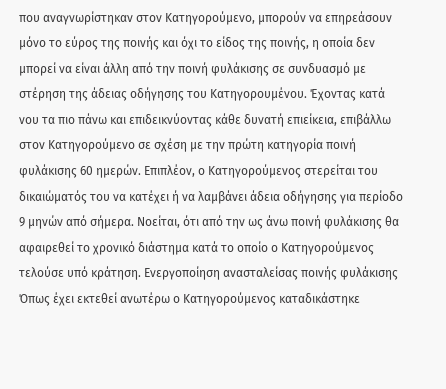που αναγνωρίστηκαν στον Κατηγορούμενο, μπορούν να επηρεάσουν μόνο το εύρος της ποινής και όχι το είδος της ποινής, η οποία δεν μπορεί να είναι άλλη από την ποινή φυλάκισης σε συνδυασμό με στέρηση της άδειας οδήγησης του Κατηγορουμένου. Έχοντας κατά νου τα πιο πάνω και επιδεικνύοντας κάθε δυνατή επιείκεια, επιβάλλω στον Κατηγορούμενο σε σχέση με την πρώτη κατηγορία ποινή φυλάκισης 60 ημερών. Επιπλέον, ο Κατηγορούμενος στερείται του δικαιώματός του να κατέχει ή να λαμβάνει άδεια οδήγησης για περίοδο 9 μηνών από σήμερα. Νοείται, ότι από την ως άνω ποινή φυλάκισης θα αφαιρεθεί το χρονικό διάστημα κατά το οποίο ο Κατηγορούμενος τελούσε υπό κράτηση. Ενεργοποίηση ανασταλείσας ποινής φυλάκισης Όπως έχει εκτεθεί ανωτέρω ο Κατηγορούμενος καταδικάστηκε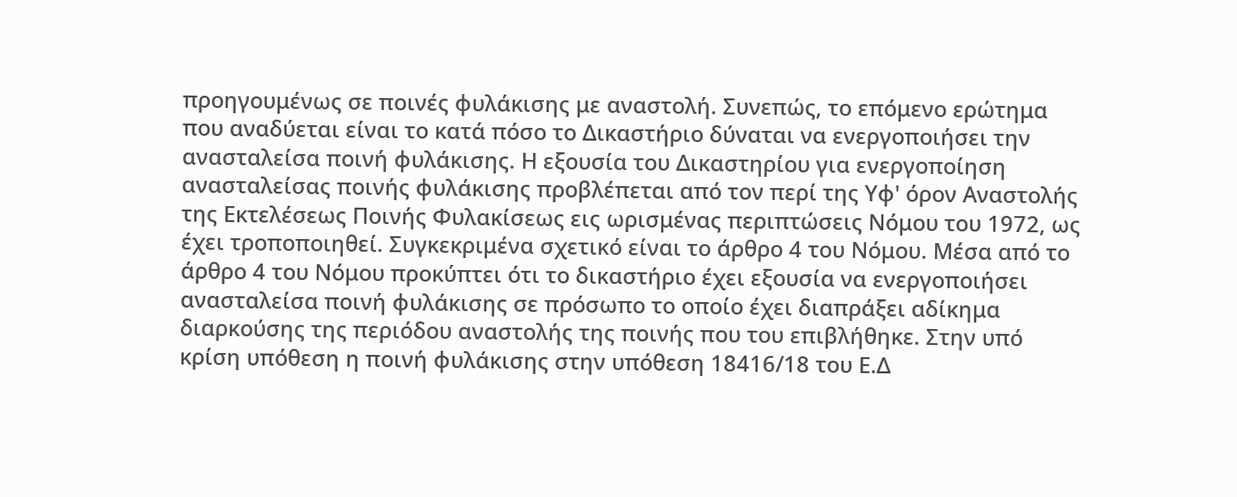προηγουμένως σε ποινές φυλάκισης με αναστολή. Συνεπώς, το επόμενο ερώτημα που αναδύεται είναι το κατά πόσο το Δικαστήριο δύναται να ενεργοποιήσει την ανασταλείσα ποινή φυλάκισης. Η εξουσία του Δικαστηρίου για ενεργοποίηση ανασταλείσας ποινής φυλάκισης προβλέπεται από τον περί της Υφ' όρον Αναστολής της Εκτελέσεως Ποινής Φυλακίσεως εις ωρισμένας περιπτώσεις Νόμου του 1972, ως έχει τροποποιηθεί. Συγκεκριμένα σχετικό είναι το άρθρο 4 του Νόμου. Μέσα από το άρθρο 4 του Νόμου προκύπτει ότι το δικαστήριο έχει εξουσία να ενεργοποιήσει ανασταλείσα ποινή φυλάκισης σε πρόσωπο το οποίο έχει διαπράξει αδίκημα διαρκούσης της περιόδου αναστολής της ποινής που του επιβλήθηκε. Στην υπό κρίση υπόθεση η ποινή φυλάκισης στην υπόθεση 18416/18 του Ε.Δ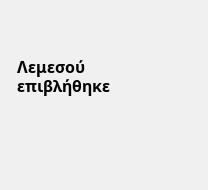Λεμεσού επιβλήθηκε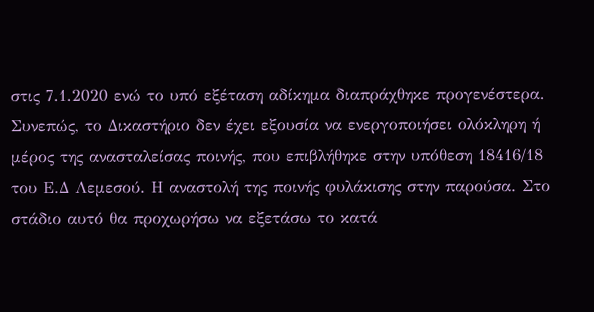στις 7.1.2020 ενώ το υπό εξέταση αδίκημα διαπράχθηκε προγενέστερα. Συνεπώς, το Δικαστήριο δεν έχει εξουσία να ενεργοποιήσει ολόκληρη ή μέρος της ανασταλείσας ποινής, που επιβλήθηκε στην υπόθεση 18416/18 του Ε.Δ Λεμεσού. Η αναστολή της ποινής φυλάκισης στην παρούσα. Στο στάδιο αυτό θα προχωρήσω να εξετάσω το κατά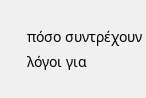πόσο συντρέχουν λόγοι για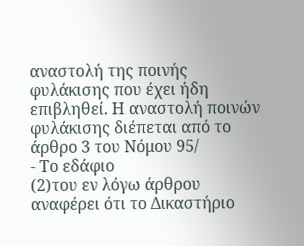αναστολή της ποινής φυλάκισης που έχει ήδη επιβληθεί. Η αναστολή ποινών φυλάκισης διέπεται από το άρθρο 3 του Νόμου 95/
- Το εδάφιο
(2)του εν λόγω άρθρου αναφέρει ότι το Δικαστήριο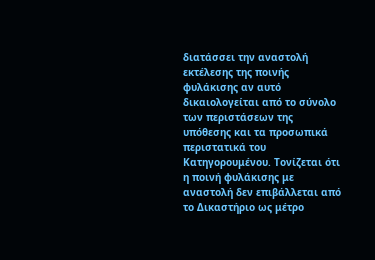διατάσσει την αναστολή εκτέλεσης της ποινής φυλάκισης αν αυτό δικαιολογείται από το σύνολο των περιστάσεων της υπόθεσης και τα προσωπικά περιστατικά του Κατηγορουμένου. Τονίζεται ότι η ποινή φυλάκισης με αναστολή δεν επιβάλλεται από το Δικαστήριο ως μέτρο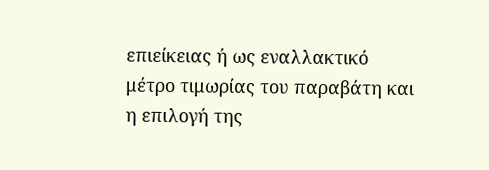επιείκειας ή ως εναλλακτικό μέτρο τιμωρίας του παραβάτη και η επιλογή της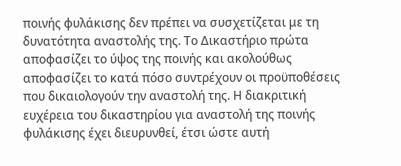ποινής φυλάκισης δεν πρέπει να συσχετίζεται με τη δυνατότητα αναστολής της. Το Δικαστήριο πρώτα αποφασίζει το ύψος της ποινής και ακολούθως αποφασίζει το κατά πόσο συντρέχουν οι προϋποθέσεις που δικαιολογούν την αναστολή της. Η διακριτική ευχέρεια του δικαστηρίου για αναστολή της ποινής φυλάκισης έχει διευρυνθεί, έτσι ώστε αυτή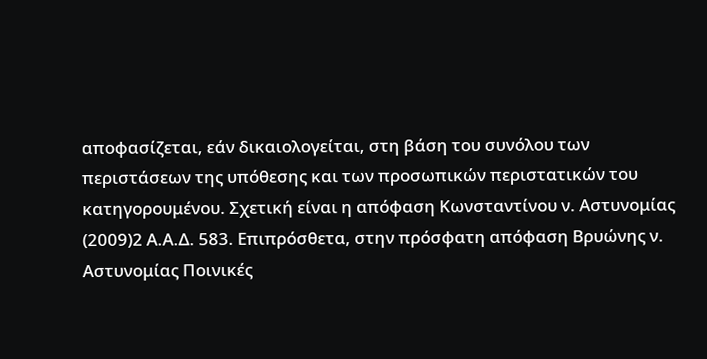αποφασίζεται, εάν δικαιολογείται, στη βάση του συνόλου των περιστάσεων της υπόθεσης και των προσωπικών περιστατικών του κατηγορουμένου. Σχετική είναι η απόφαση Κωνσταντίνου ν. Αστυνομίας
(2009)2 Α.Α.Δ. 583. Επιπρόσθετα, στην πρόσφατη απόφαση Βρυώνης ν. Αστυνομίας Ποινικές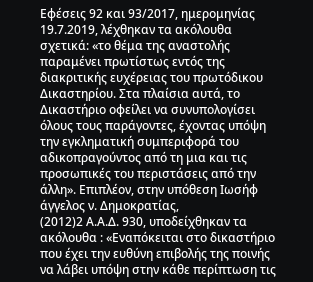Εφέσεις 92 και 93/2017, ημερομηνίας 19.7.2019, λέχθηκαν τα ακόλουθα σχετικά: «το θέμα της αναστολής παραμένει πρωτίστως εντός της διακριτικής ευχέρειας του πρωτόδικου Δικαστηρίου. Στα πλαίσια αυτά, το Δικαστήριο οφείλει να συνυπολογίσει όλους τους παράγοντες, έχοντας υπόψη την εγκληματική συμπεριφορά του αδικοπραγούντος από τη μια και τις προσωπικές του περιστάσεις από την άλλη». Επιπλέον, στην υπόθεση Ιωσήφ άγγελος ν. Δημοκρατίας,
(2012)2 Α.Α.Δ. 930, υποδείχθηκαν τα ακόλουθα : «Εναπόκειται στο δικαστήριο που έχει την ευθύνη επιβολής της ποινής να λάβει υπόψη στην κάθε περίπτωση τις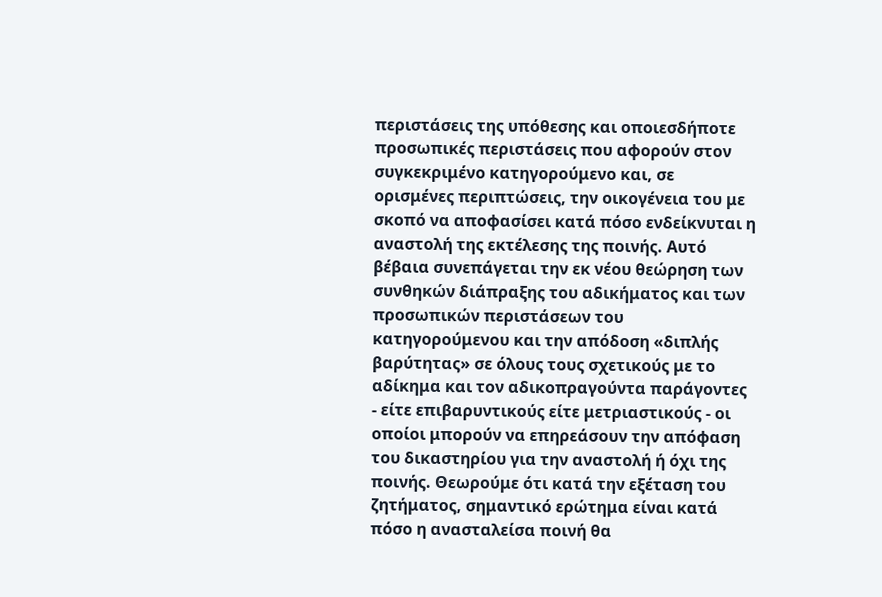περιστάσεις της υπόθεσης και οποιεσδήποτε προσωπικές περιστάσεις που αφορούν στον συγκεκριμένο κατηγορούμενο και, σε ορισμένες περιπτώσεις, την οικογένεια του με σκοπό να αποφασίσει κατά πόσο ενδείκνυται η αναστολή της εκτέλεσης της ποινής. Αυτό βέβαια συνεπάγεται την εκ νέου θεώρηση των συνθηκών διάπραξης του αδικήματος και των προσωπικών περιστάσεων του κατηγορούμενου και την απόδοση «διπλής βαρύτητας» σε όλους τους σχετικούς με το αδίκημα και τον αδικοπραγούντα παράγοντες - είτε επιβαρυντικούς είτε μετριαστικούς - οι οποίοι μπορούν να επηρεάσουν την απόφαση του δικαστηρίου για την αναστολή ή όχι της ποινής. Θεωρούμε ότι κατά την εξέταση του ζητήματος, σημαντικό ερώτημα είναι κατά πόσο η ανασταλείσα ποινή θα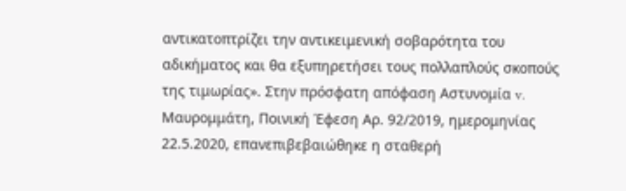αντικατοπτρίζει την αντικειμενική σοβαρότητα του αδικήματος και θα εξυπηρετήσει τους πολλαπλούς σκοπούς της τιμωρίας». Στην πρόσφατη απόφαση Αστυνομία v. Μαυρομμάτη, Ποινική Έφεση Αρ. 92/2019, ημερομηνίας 22.5.2020, επανεπιβεβαιώθηκε η σταθερή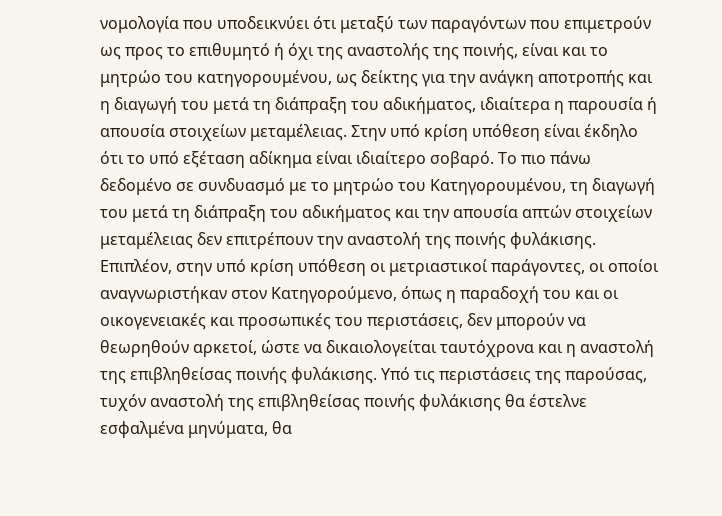νομολογία που υποδεικνύει ότι μεταξύ των παραγόντων που επιμετρούν ως προς το επιθυμητό ή όχι της αναστολής της ποινής, είναι και το μητρώο του κατηγορουμένου, ως δείκτης για την ανάγκη αποτροπής και η διαγωγή του μετά τη διάπραξη του αδικήματος, ιδιαίτερα η παρουσία ή απουσία στοιχείων μεταμέλειας. Στην υπό κρίση υπόθεση είναι έκδηλο ότι το υπό εξέταση αδίκημα είναι ιδιαίτερο σοβαρό. Το πιο πάνω δεδομένο σε συνδυασμό με το μητρώο του Κατηγορουμένου, τη διαγωγή του μετά τη διάπραξη του αδικήματος και την απουσία απτών στοιχείων μεταμέλειας δεν επιτρέπουν την αναστολή της ποινής φυλάκισης. Επιπλέον, στην υπό κρίση υπόθεση οι μετριαστικοί παράγοντες, οι οποίοι αναγνωριστήκαν στον Κατηγορούμενο, όπως η παραδοχή του και οι οικογενειακές και προσωπικές του περιστάσεις, δεν μπορούν να θεωρηθούν αρκετοί, ώστε να δικαιολογείται ταυτόχρονα και η αναστολή της επιβληθείσας ποινής φυλάκισης. Υπό τις περιστάσεις της παρούσας, τυχόν αναστολή της επιβληθείσας ποινής φυλάκισης θα έστελνε εσφαλμένα μηνύματα, θα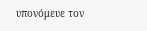υπονόμευε τον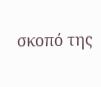σκοπό της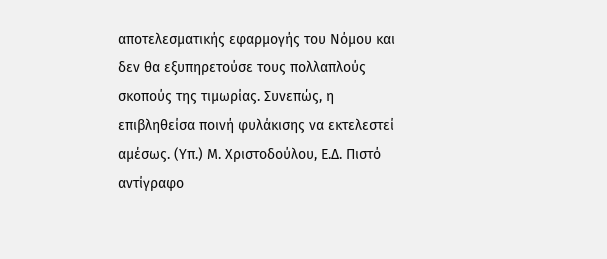αποτελεσματικής εφαρμογής του Νόμου και δεν θα εξυπηρετούσε τους πολλαπλούς σκοπούς της τιμωρίας. Συνεπώς, η επιβληθείσα ποινή φυλάκισης να εκτελεστεί αμέσως. (Υπ.) Μ. Χριστοδούλου, Ε.Δ. Πιστό αντίγραφο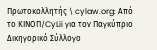Πρωτοκολλητής \ cylaw.org: Από το ΚΙΝOΠ/CyLii για τον Παγκύπριο Δικηγορικό Σύλλογο